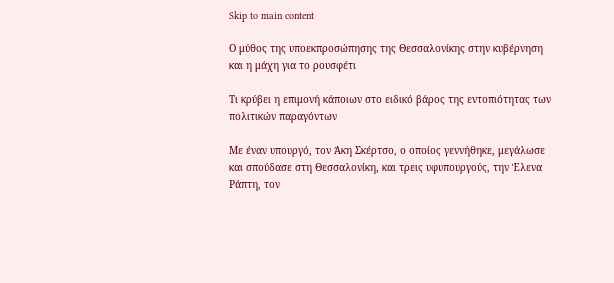Skip to main content

Ο μύθος της υποεκπροσώπησης της Θεσσαλονίκης στην κυβέρνηση και η μάχη για το ρουσφέτι

Τι κρύβει η επιμονή κάποιων στο ειδικό βάρος της εντοπιότητας των πολιτικών παραγόντων

Με έναν υπουργό, τον Άκη Σκέρτσο, ο οποίος γεννήθηκε, μεγάλωσε και σπούδασε στη Θεσσαλονίκη, και τρεις υφυπουργούς, την Έλενα Ράπτη, τον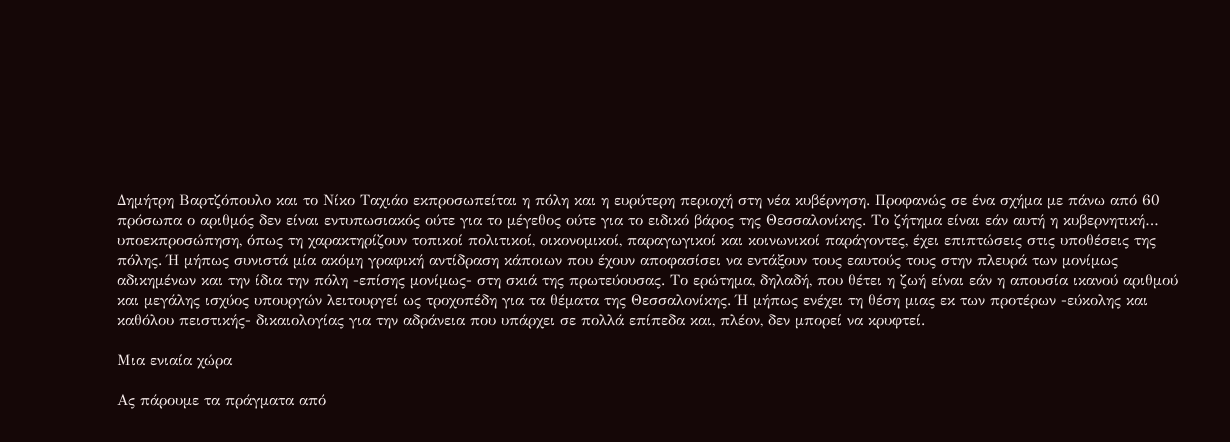Δημήτρη Βαρτζόπουλο και το Νίκο Ταχιάο εκπροσωπείται η πόλη και η ευρύτερη περιοχή στη νέα κυβέρνηση. Προφανώς σε ένα σχήμα με πάνω από 60 πρόσωπα ο αριθμός δεν είναι εντυπωσιακός ούτε για το μέγεθος ούτε για το ειδικό βάρος της Θεσσαλονίκης. Το ζήτημα είναι εάν αυτή η κυβερνητική… υποεκπροσώπηση, όπως τη χαρακτηρίζουν τοπικοί πολιτικοί, οικονομικοί, παραγωγικοί και κοινωνικοί παράγοντες, έχει επιπτώσεις στις υποθέσεις της πόλης. Ή μήπως συνιστά μία ακόμη γραφική αντίδραση κάποιων που έχουν αποφασίσει να εντάξουν τους εαυτούς τους στην πλευρά των μονίμως αδικημένων και την ίδια την πόλη -επίσης μονίμως- στη σκιά της πρωτεύουσας. Το ερώτημα, δηλαδή, που θέτει η ζωή είναι εάν η απουσία ικανού αριθμού και μεγάλης ισχύος υπουργών λειτουργεί ως τροχοπέδη για τα θέματα της Θεσσαλονίκης. Ή μήπως ενέχει τη θέση μιας εκ των προτέρων -εύκολης και καθόλου πειστικής- δικαιολογίας για την αδράνεια που υπάρχει σε πολλά επίπεδα και, πλέον, δεν μπορεί να κρυφτεί.

Μια ενιαία χώρα

Ας πάρουμε τα πράγματα από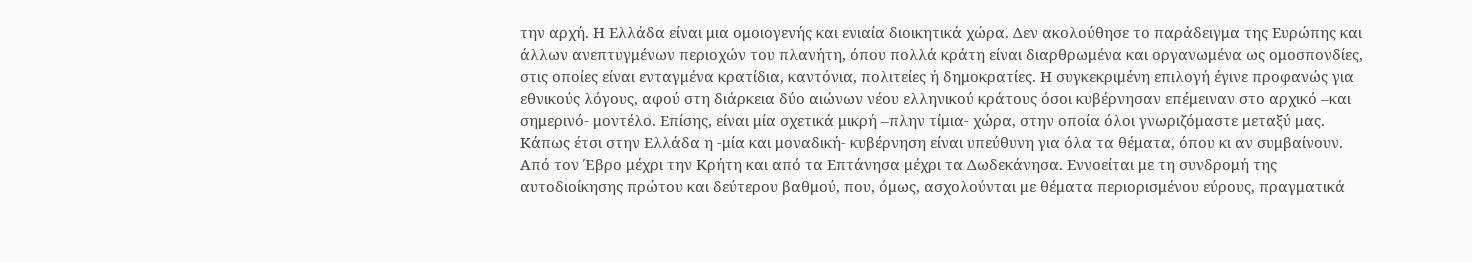την αρχή. Η Ελλάδα είναι μια ομοιογενής και ενιαία διοικητικά χώρα. Δεν ακολούθησε το παράδειγμα της Ευρώπης και άλλων ανεπτυγμένων περιοχών του πλανήτη, όπου πολλά κράτη είναι διαρθρωμένα και οργανωμένα ως ομοσπονδίες, στις οποίες είναι ενταγμένα κρατίδια, καντόνια, πολιτείες ή δημοκρατίες. Η συγκεκριμένη επιλογή έγινε προφανώς για εθνικούς λόγους, αφού στη διάρκεια δύο αιώνων νέου ελληνικού κράτους όσοι κυβέρνησαν επέμειναν στο αρχικό –και σημερινό- μοντέλο. Επίσης, είναι μία σχετικά μικρή –πλην τίμια- χώρα, στην οποία όλοι γνωριζόμαστε μεταξύ μας. Κάπως έτσι στην Ελλάδα η -μία και μοναδική- κυβέρνηση είναι υπεύθυνη για όλα τα θέματα, όπου κι αν συμβαίνουν. Από τον Έβρο μέχρι την Κρήτη και από τα Επτάνησα μέχρι τα Δωδεκάνησα. Εννοείται με τη συνδρομή της αυτοδιοίκησης πρώτου και δεύτερου βαθμού, που, όμως, ασχολούνται με θέματα περιορισμένου εύρους, πραγματικά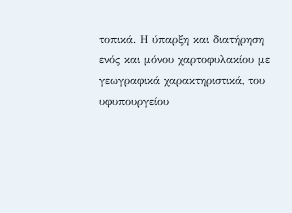τοπικά. Η ύπαρξη και διατήρηση ενός και μόνου χαρτοφυλακίου με γεωγραφικά χαρακτηριστικά, του υφυπουργείου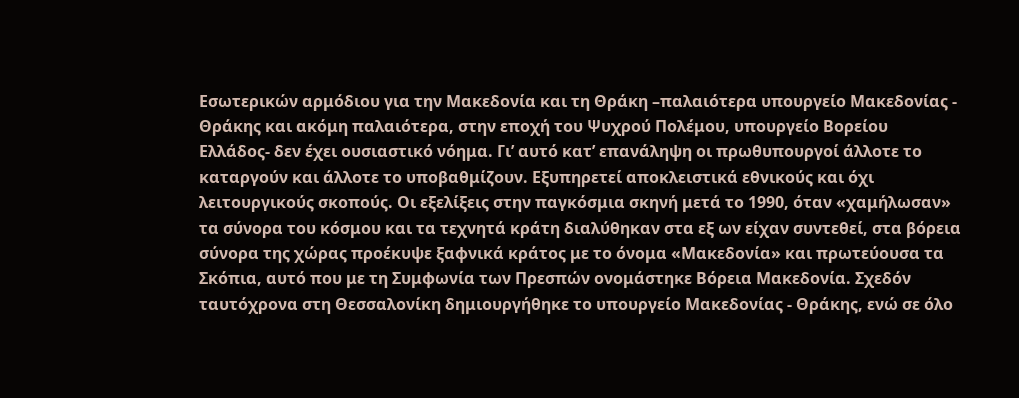Εσωτερικών αρμόδιου για την Μακεδονία και τη Θράκη –παλαιότερα υπουργείο Μακεδονίας - Θράκης και ακόμη παλαιότερα, στην εποχή του Ψυχρού Πολέμου, υπουργείο Βορείου Ελλάδος- δεν έχει ουσιαστικό νόημα. Γι’ αυτό κατ’ επανάληψη οι πρωθυπουργοί άλλοτε το καταργούν και άλλοτε το υποβαθμίζουν. Εξυπηρετεί αποκλειστικά εθνικούς και όχι λειτουργικούς σκοπούς. Οι εξελίξεις στην παγκόσμια σκηνή μετά το 1990, όταν «χαμήλωσαν» τα σύνορα του κόσμου και τα τεχνητά κράτη διαλύθηκαν στα εξ ων είχαν συντεθεί, στα βόρεια σύνορα της χώρας προέκυψε ξαφνικά κράτος με το όνομα «Μακεδονία» και πρωτεύουσα τα Σκόπια, αυτό που με τη Συμφωνία των Πρεσπών ονομάστηκε Βόρεια Μακεδονία. Σχεδόν ταυτόχρονα στη Θεσσαλονίκη δημιουργήθηκε το υπουργείο Μακεδονίας - Θράκης, ενώ σε όλο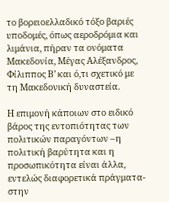το βορειοελλαδικό τόξο βαριές υποδομές, όπως αεροδρόμια και λιμάνια, πήραν τα ονόματα Μακεδονία, Μέγας Αλέξανδρος, Φίλιππος Β’ και ό,τι σχετικό με τη Μακεδονική δυναστεία.

Η επιμονή κάποιων στο ειδικό βάρος της εντοπιότητας των πολιτικών παραγόντων –η πολιτική βαρύτητα και η προσωπικότητα είναι άλλα, εντελώς διαφορετικά πράγματα- στην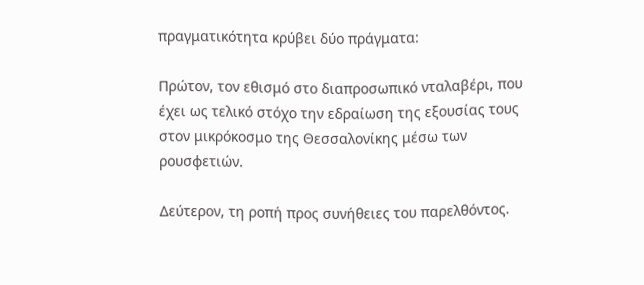πραγματικότητα κρύβει δύο πράγματα:

Πρώτον, τον εθισμό στο διαπροσωπικό νταλαβέρι, που έχει ως τελικό στόχο την εδραίωση της εξουσίας τους στον μικρόκοσμο της Θεσσαλονίκης μέσω των ρουσφετιών.

Δεύτερον, τη ροπή προς συνήθειες του παρελθόντος.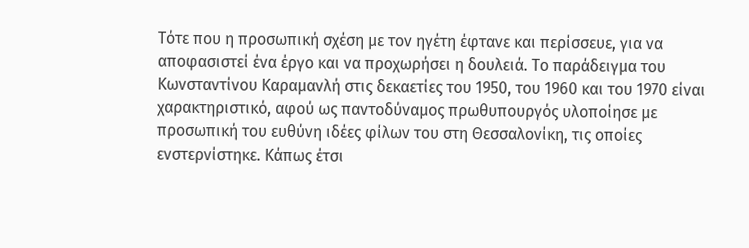Τότε που η προσωπική σχέση με τον ηγέτη έφτανε και περίσσευε, για να αποφασιστεί ένα έργο και να προχωρήσει η δουλειά. Το παράδειγμα του Κωνσταντίνου Καραμανλή στις δεκαετίες του 1950, του 1960 και του 1970 είναι χαρακτηριστικό, αφού ως παντοδύναμος πρωθυπουργός υλοποίησε με προσωπική του ευθύνη ιδέες φίλων του στη Θεσσαλονίκη, τις οποίες ενστερνίστηκε. Κάπως έτσι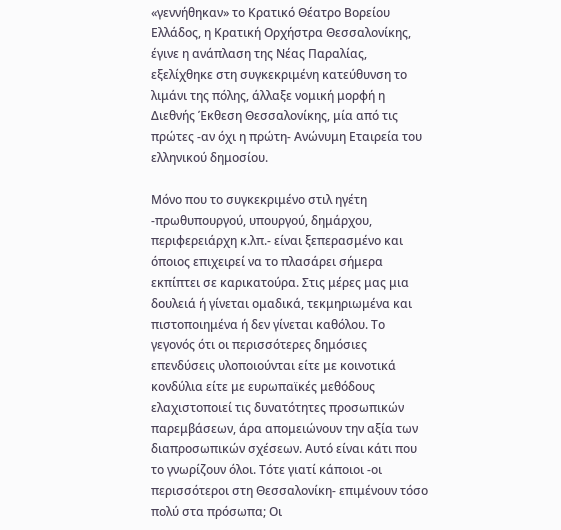«γεννήθηκαν» το Κρατικό Θέατρο Βορείου Ελλάδος, η Κρατική Ορχήστρα Θεσσαλονίκης, έγινε η ανάπλαση της Νέας Παραλίας, εξελίχθηκε στη συγκεκριμένη κατεύθυνση το λιμάνι της πόλης, άλλαξε νομική μορφή η Διεθνής Έκθεση Θεσσαλονίκης, μία από τις πρώτες -αν όχι η πρώτη- Ανώνυμη Εταιρεία του ελληνικού δημοσίου.

Μόνο που το συγκεκριμένο στιλ ηγέτη -πρωθυπουργού, υπουργού, δημάρχου, περιφερειάρχη κ.λπ.- είναι ξεπερασμένο και όποιος επιχειρεί να το πλασάρει σήμερα εκπίπτει σε καρικατούρα. Στις μέρες μας μια δουλειά ή γίνεται ομαδικά, τεκμηριωμένα και πιστοποιημένα ή δεν γίνεται καθόλου. Το γεγονός ότι οι περισσότερες δημόσιες επενδύσεις υλοποιούνται είτε με κοινοτικά κονδύλια είτε με ευρωπαϊκές μεθόδους ελαχιστοποιεί τις δυνατότητες προσωπικών παρεμβάσεων, άρα απομειώνουν την αξία των διαπροσωπικών σχέσεων. Αυτό είναι κάτι που το γνωρίζουν όλοι. Τότε γιατί κάποιοι -οι περισσότεροι στη Θεσσαλονίκη- επιμένουν τόσο πολύ στα πρόσωπα; Οι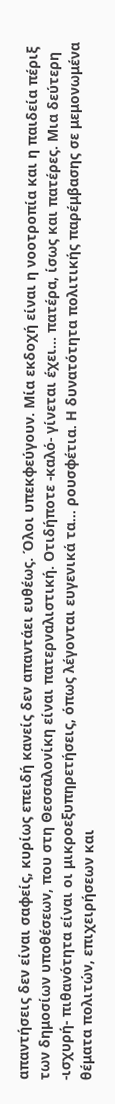απαντήσεις δεν είναι σαφείς, κυρίως επειδή κανείς δεν απαντάει ευθέως. Όλοι υπεκφεύγουν. Μία εκδοχή είναι η νοοτροπία και η παιδεία πέριξ των δημοσίων υποθέσεων, που στη Θεσσαλονίκη είναι πατερναλιστική. Οτιδήποτε -καλό- γίνεται έχει… πατέρα, ίσως και πατέρες. Μια δεύτερη -ισχυρή- πιθανότητα είναι οι μικροεξυπηρετήσεις, όπως λέγονται ευγενικά τα… ρουσφέτια. Η δυνατότητα πολιτικής παρέμβασης σε μεμονωμένα θέματα πολιτών, επιχειρήσεων και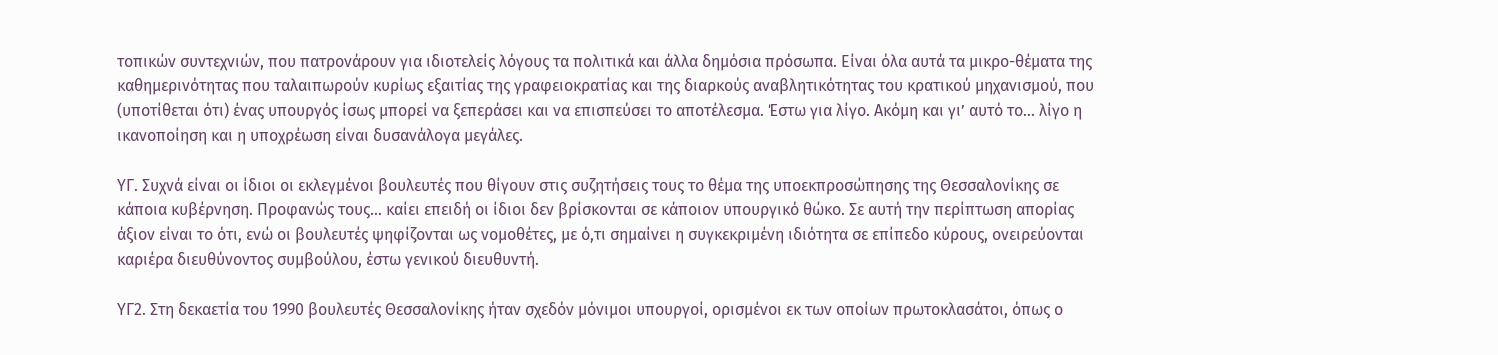τοπικών συντεχνιών, που πατρονάρουν για ιδιοτελείς λόγους τα πολιτικά και άλλα δημόσια πρόσωπα. Είναι όλα αυτά τα μικρο-θέματα της καθημερινότητας που ταλαιπωρούν κυρίως εξαιτίας της γραφειοκρατίας και της διαρκούς αναβλητικότητας του κρατικού μηχανισμού, που (υποτίθεται ότι) ένας υπουργός ίσως μπορεί να ξεπεράσει και να επισπεύσει το αποτέλεσμα. Έστω για λίγο. Ακόμη και γι’ αυτό το… λίγο η ικανοποίηση και η υποχρέωση είναι δυσανάλογα μεγάλες.

ΥΓ. Συχνά είναι οι ίδιοι οι εκλεγμένοι βουλευτές που θίγουν στις συζητήσεις τους το θέμα της υποεκπροσώπησης της Θεσσαλονίκης σε κάποια κυβέρνηση. Προφανώς τους… καίει επειδή οι ίδιοι δεν βρίσκονται σε κάποιον υπουργικό θώκο. Σε αυτή την περίπτωση απορίας άξιον είναι το ότι, ενώ οι βουλευτές ψηφίζονται ως νομοθέτες, με ό,τι σημαίνει η συγκεκριμένη ιδιότητα σε επίπεδο κύρους, ονειρεύονται καριέρα διευθύνοντος συμβούλου, έστω γενικού διευθυντή.

ΥΓ2. Στη δεκαετία του 1990 βουλευτές Θεσσαλονίκης ήταν σχεδόν μόνιμοι υπουργοί, ορισμένοι εκ των οποίων πρωτοκλασάτοι, όπως ο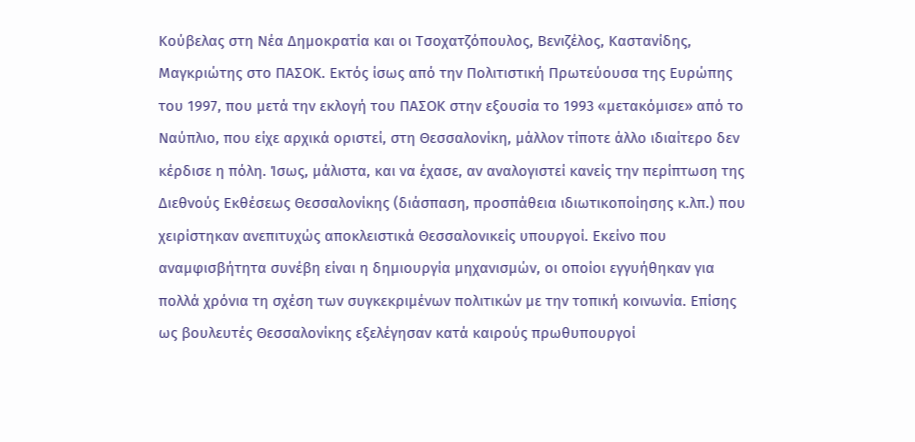Κούβελας στη Νέα Δημοκρατία και οι Τσοχατζόπουλος, Βενιζέλος, Καστανίδης, Μαγκριώτης στο ΠΑΣΟΚ. Εκτός ίσως από την Πολιτιστική Πρωτεύουσα της Ευρώπης του 1997, που μετά την εκλογή του ΠΑΣΟΚ στην εξουσία το 1993 «μετακόμισε» από το Ναύπλιο, που είχε αρχικά οριστεί, στη Θεσσαλονίκη, μάλλον τίποτε άλλο ιδιαίτερο δεν κέρδισε η πόλη. Ίσως, μάλιστα, και να έχασε, αν αναλογιστεί κανείς την περίπτωση της Διεθνούς Εκθέσεως Θεσσαλονίκης (διάσπαση, προσπάθεια ιδιωτικοποίησης κ.λπ.) που χειρίστηκαν ανεπιτυχώς αποκλειστικά Θεσσαλονικείς υπουργοί. Εκείνο που αναμφισβήτητα συνέβη είναι η δημιουργία μηχανισμών, οι οποίοι εγγυήθηκαν για πολλά χρόνια τη σχέση των συγκεκριμένων πολιτικών με την τοπική κοινωνία. Επίσης ως βουλευτές Θεσσαλονίκης εξελέγησαν κατά καιρούς πρωθυπουργοί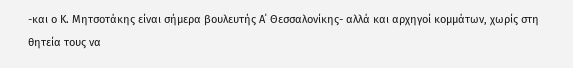-και ο Κ. Μητσοτάκης είναι σήμερα βουλευτής Α΄ Θεσσαλονίκης- αλλά και αρχηγοί κομμάτων, χωρίς στη θητεία τους να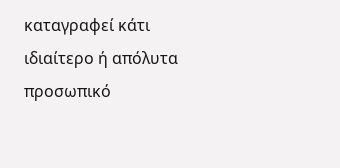καταγραφεί κάτι ιδιαίτερο ή απόλυτα προσωπικό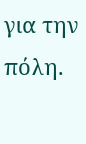για την πόλη.